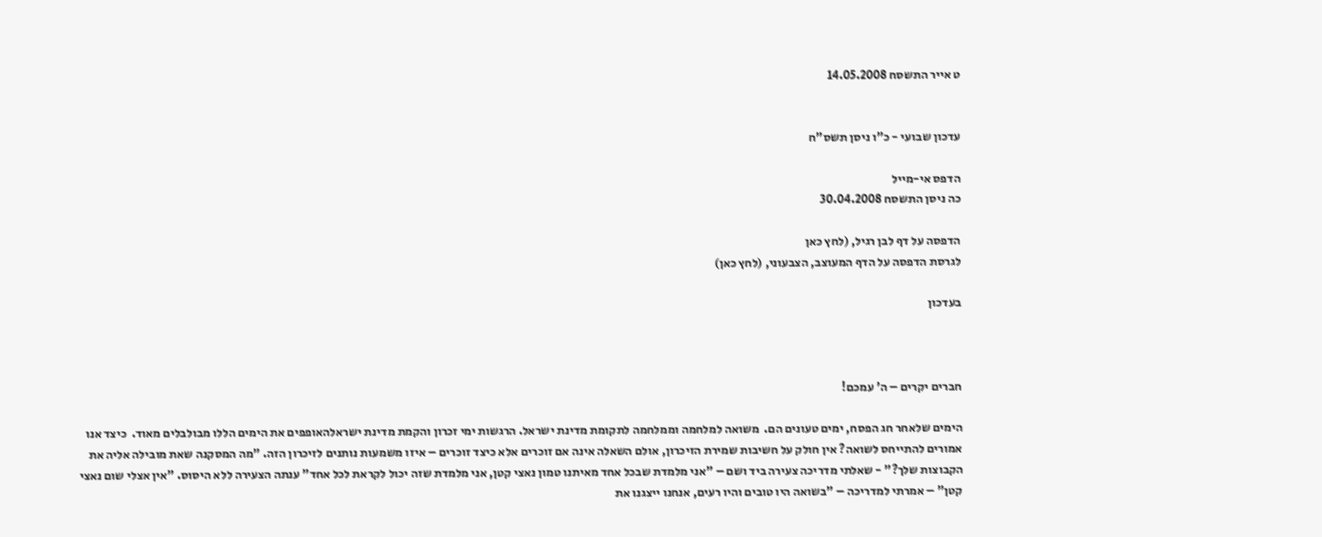ט אייר התשסח 14.05.2008


עדכון שבועי - כ"ו ניסן תשס"ח

הדפס אי-מייל
כה ניסן התשסח 30.04.2008

הדפסה על דף לבן רגיל, (לחץ כאן
לגרסת הדפסה על הדף המעוצב, הצבעוני, (לחץ כאן)

בעדכון



חברים יקרים – ה' עמכם!

הימים שלאחר חג הפסח, ימים טעונים הם.  משואה למלחמה וממלחמה לתקומת מדינת ישראל. הרגשות ימי זכרון והקמת מדינת ישראלהאופפים את הימים הללו מבולבלים מאוד.  כיצד אנו אמורים להתייחס לשואה? אין חולק על חשיבות שמירת הזיכרון, אולם השאלה אינה אם זוכרים אלא כיצד זוכרים – איזו משמעות נותנים לזיכרון הזה. "מה המסקנה שאת מובילה אליה את הקבוצות שלך?" - שאלתי מדריכה צעירה ביד ושם – "אני מלמדת שבכל אחד מאיתנו טמון נאצי קטן, אני מלמדת שזה יכול לקראת לכל אחד" ענתה הצעירה ללא היסוס. "אין אצלי שום נאצי קטן" – אמרתי למדריכה – "בשואה היו טובים והיו רעים, אנחנו ייצגנו את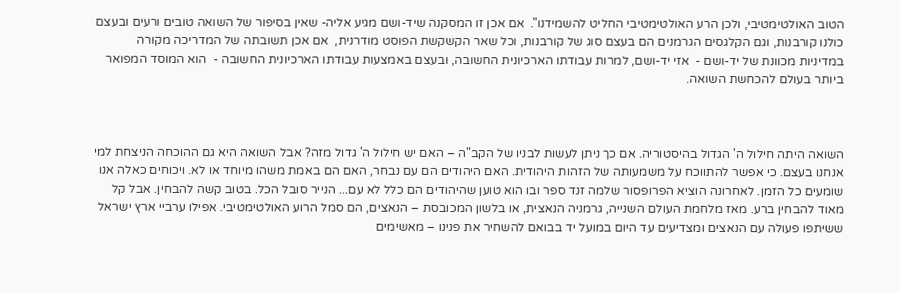הטוב האולטימטיבי, ולכן הרע האולטימטיבי החליט להשמידנו".  אם אכן זו המסקנה שיד-ושם מגיע אליה- שאין בסיפור של השואה טובים ורעים ובעצם כולנו קורבנות, וגם הקלגסים הגרמנים הם בעצם סוג של קורבנות, וכל שאר הקשקשת הפוסט מודרנית,  אם אכן תשובתה של המדריכה מקורה במדיניות מכוונת של יד-ושם -  אזי יד-ושם, למרות עבודתו הארכיונית החשובה, ובעצם באמצעות עבודתו הארכיונית החשובה -  הוא המוסד המפואר ביותר בעולם להכחשת השואה.



השואה היתה חילול ה' הגדול בהיסטוריה. אם כך ניתן לעשות לבניו של הקב"ה – האם יש חילול ה' גדול מזה? אבל השואה היא גם ההוכחה הניצחת למי אנחנו בעצם. כי אפשר להתווכח על משמעותה של הזהות היהודית. האם היהודים הם עם נבחר, האם הם באמת משהו מיוחד או לא. ויכוחים כאלה אנו שומעים כל הזמן. לאחרונה הוציא הפרופסור שלמה זנד ספר ובו הוא טוען שהיהודים הם כלל לא עם... הנייר סובל הכל. בטוב קשה להבחין. אבל קל מאוד להבחין ברע. מאז מלחמת העולם השנייה, גרמניה הנאצית, או בלשון המכובסת – הנאצים, הם סמל הרוע האולטימטיבי. אפילו ערביי ארץ ישראל ששיתפו פעולה עם הנאצים ומצדיעים עד היום במועל יד בבואם להשחיר את פנינו – מאשימים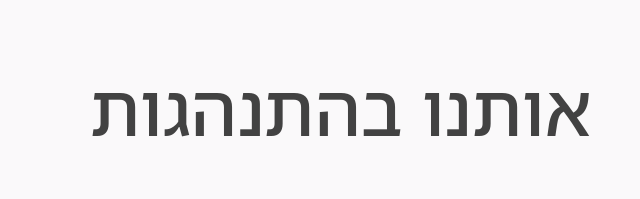אותנו בהתנהגות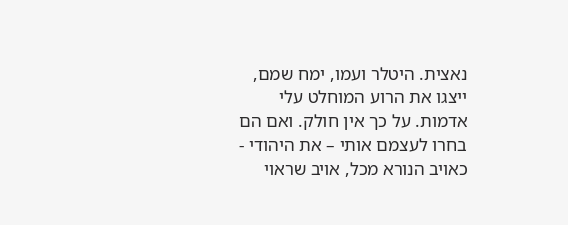נאצית. היטלר ועמו, ימח שמם, ייצגו את הרוע המוחלט עלי אדמות. על כך אין חולק. ואם הם בחרו לעצמם אותי – את היהודי -  כאויב הנורא מכל, אויב שראוי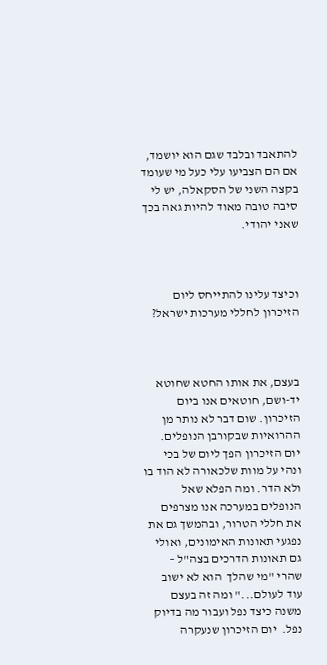להתאבד ובלבד שגם הוא יושמד, אם הם הצביעו עלי כעל מי שעומד בקצה השני של הסקאלה, יש לי סיבה טובה מאוד להיות גאה בכך שאני יהודי.



וכיצד עלינו להתייחס ליום הזיכרון לחללי מערכות ישראל?



בעצם, את אותו החטא שחוטא יד-ושם, חוטאים אנו ביום הזיכרון. שום דבר לא נותר מן ההרואיות שבקורבן הנופלים. יום הזיכרון הפך ליום של בכי ונהי על מוות שלכאורה לא הוד בו ולא הדר. ומה הפלא שאל הנופלים במערכה אנו מצרפים את חללי הטרור, ובהמשך גם את נפגעי תאונות האימונים, ואולי גם תאונות הדרכים בצה"ל – שהרי "מי שהלך  הוא לא ישוב עוד לעולם..." ומה זה בעצם משנה כיצד נפל ועבור מה בדיוק נפל.  יום הזיכרון שנעקרה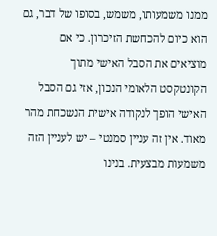ממנו משמעותו, משמש, בסופו של דבר, גם הוא כיום להכחשת הזיכרון. כי אם מוציאים את הסבל האישי מתוך הקונטקסט הלאומי הנכון, אזי גם הסבל האישי הופך לנקודה אישית הנשכחת מהר מאוד. אין זה עניין סמנטי – יש לעניין הזה משמעות מבצעית. בנינו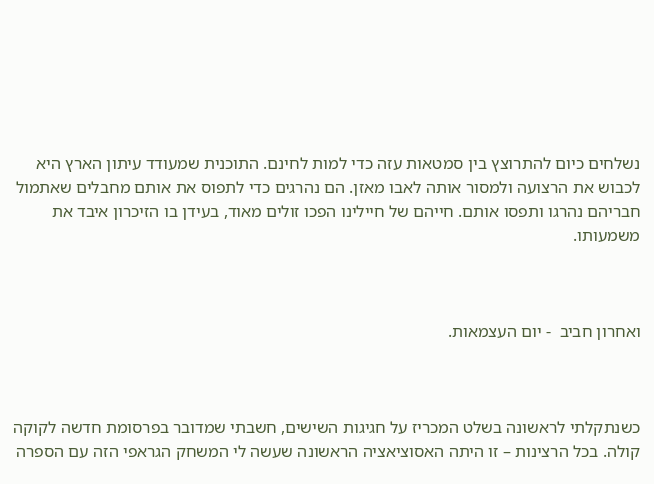נשלחים כיום להתרוצץ בין סמטאות עזה כדי למות לחינם. התוכנית שמעודד עיתון הארץ היא לכבוש את הרצועה ולמסור אותה לאבו מאזן. הם נהרגים כדי לתפוס את אותם מחבלים שאתמול חבריהם נהרגו ותפסו אותם. חייהם של חיילינו הפכו זולים מאוד, בעידן בו הזיכרון איבד את משמעותו.



ואחרון חביב  - יום העצמאות.



כשנתקלתי לראשונה בשלט המכריז על חגיגות השישים, חשבתי שמדובר בפרסומת חדשה לקוקה קולה. בכל הרצינות – זו היתה האסוציאציה הראשונה שעשה לי המשחק הגראפי הזה עם הספרה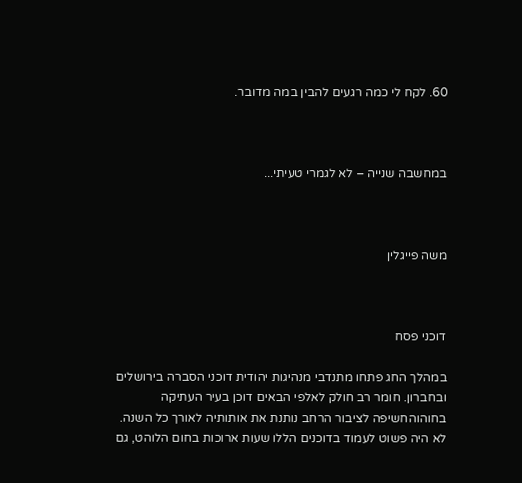60. לקח לי כמה רגעים להבין במה מדובר.



במחשבה שנייה – לא לגמרי טעיתי...



משה פייגלין



דוכני פסח

במהלך החג פתחו מתנדבי מנהיגות יהודית דוכני הסברה בירושלים ובחברון. חומר רב חולק לאלפי הבאים דוכן בעיר העתיקה בחוהוהחשיפה לציבור הרחב נותנת את אותותיה לאורך כל השנה. לא היה פשוט לעמוד בדוכנים הללו שעות ארוכות בחום הלוהט, גם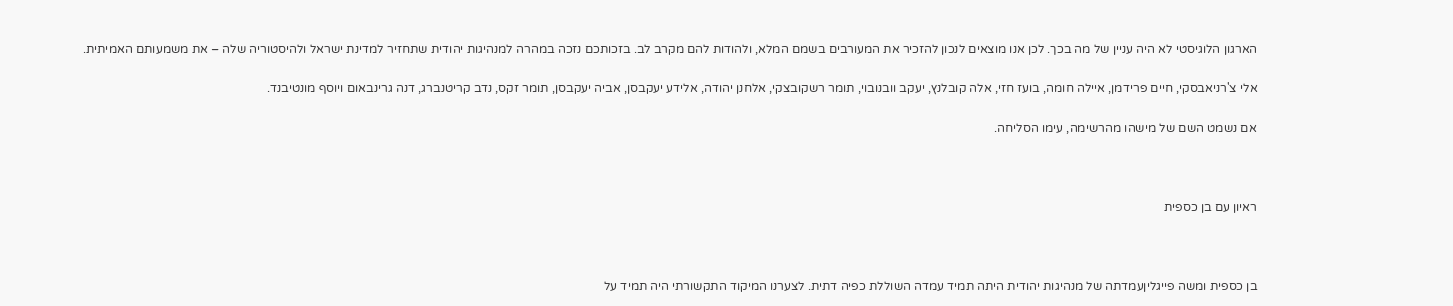הארגון הלוגיסטי לא היה עניין של מה בכך. לכן אנו מוצאים לנכון להזכיר את המעורבים בשמם המלא, ולהודות להם מקרב לב. בזכותכם נזכה במהרה למנהיגות יהודית שתחזיר למדינת ישראל ולהיסטוריה שלה – את משמעותם האמיתית.

אלי צ'רניאבסקי, חיים פרידמן, איילה חומה, בועז חזי, אלה קובלנץ, יעקב וובנובוי, תומר רשקובצקי, אלחנן יהודה, אלידע יעקבסן, אביה יעקבסן, תומר זקס, נדב קריטנברג, דנה גרינבאום ויוסף מונטיבנד.

אם נשמט השם של מישהו מהרשימה, עימו הסליחה.



ראיון עם בן כספית



בן כספית ומשה פייגליןעמדתה של מנהיגות יהודית היתה תמיד עמדה השוללת כפיה דתית. לצערנו המיקוד התקשורתי היה תמיד על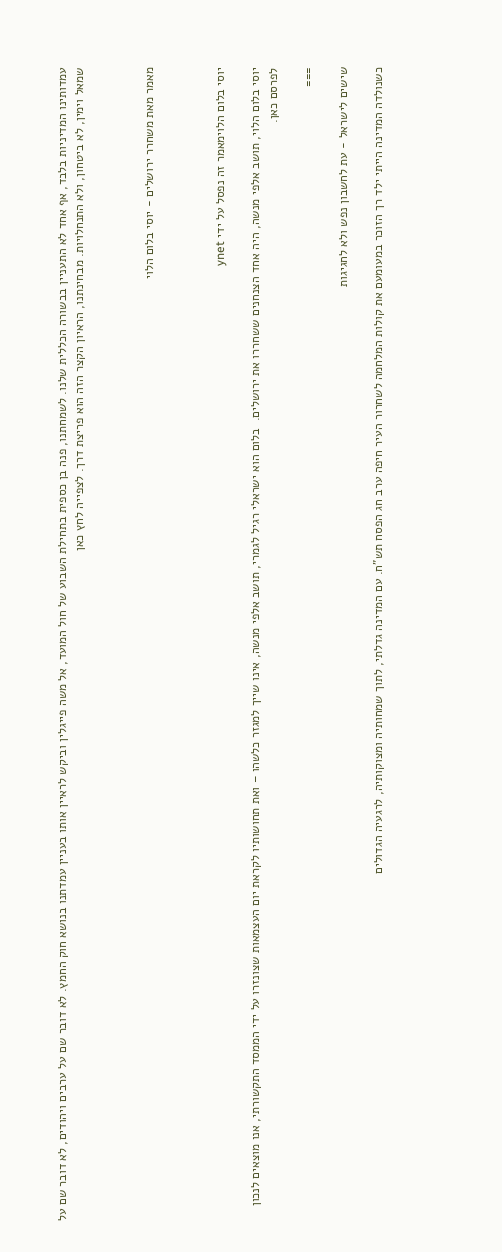עמדותינו המדיניות בלבד, אף אחד לא התעניין בבשורה הכללית שלנו. לשמחתנו, פנה בן כספית בתחילת השבוע של חול המועד, אל משה פייגלין וביקש לראיין אותו בעניין עמדתנו בנושא חוק החמץ. לא דובר שם על ערבים ויהודים, לא דובר שם על שמאל וימין, לא ביטחון, ולא התנחלויות. מבחינתנו, הראיון הקצר הזה הוא פריצת דרך. לצפייה לחץ כאן



מאמר מאת משחרר ירושלים - יוסי בלום הלוי



יוסי בלום הלוימאמר זה נפסל על ידי ynet

יוסי בלום הלוי, תושב אלפי מנשה, היה אחד הצנחנים ששחררו את ירושלים.  בלום הוא ישראלי רגיל לגמרי, תושב אלפי מנשה, אינו שייך למגזר כלשהו – ואת תחושותיו לקראת יום העצמאות שצונזרו על ידי הממסד התקשורתי, אנו מוצאים לנכון לפרסם כאן.

===

שישים לישראל - עת לחשבון נפש ולא לחגיגות

כשנולדה המדינה הייתי ילד רך הזוכר במעומעם את קולות המלחמה לשחרור העיר חיפה ערב חג הפסח תש"ח. עם המדינה גדלתי, לתוך שמחותיה ומצוקותיה, לרגעיה הגדולים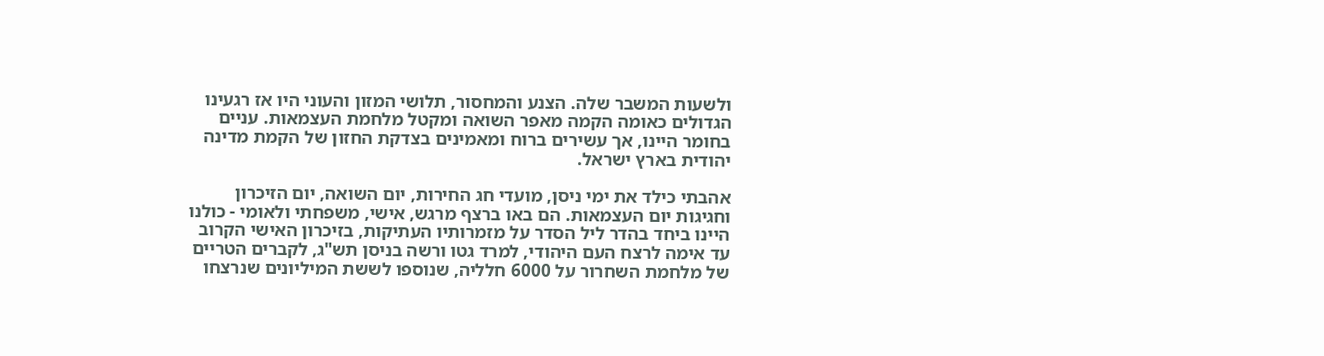ולשעות המשבר שלה. הצנע והמחסור, תלושי המזון והעוני היו אז רגעינו הגדולים כאומה הקמה מאפר השואה ומקטל מלחמת העצמאות. עניים בחומר היינו, אך עשירים ברוח ומאמינים בצדקת החזון של הקמת מדינה יהודית בארץ ישראל.

אהבתי כילד את ימי ניסן, מועדי חג החירות, יום השואה, יום הזיכרון וחגיגות יום העצמאות. הם באו ברצף מרגש, אישי, משפחתי ולאומי - כולנו היינו ביחד בהדר ליל הסדר על מזמרותיו העתיקות, בזיכרון האישי הקרוב עד אימה לרצח העם היהודי, למרד גטו ורשה בניסן תש"ג, לקברים הטריים של מלחמת השחרור על 6000 חלליה, שנוספו לששת המיליונים שנרצחו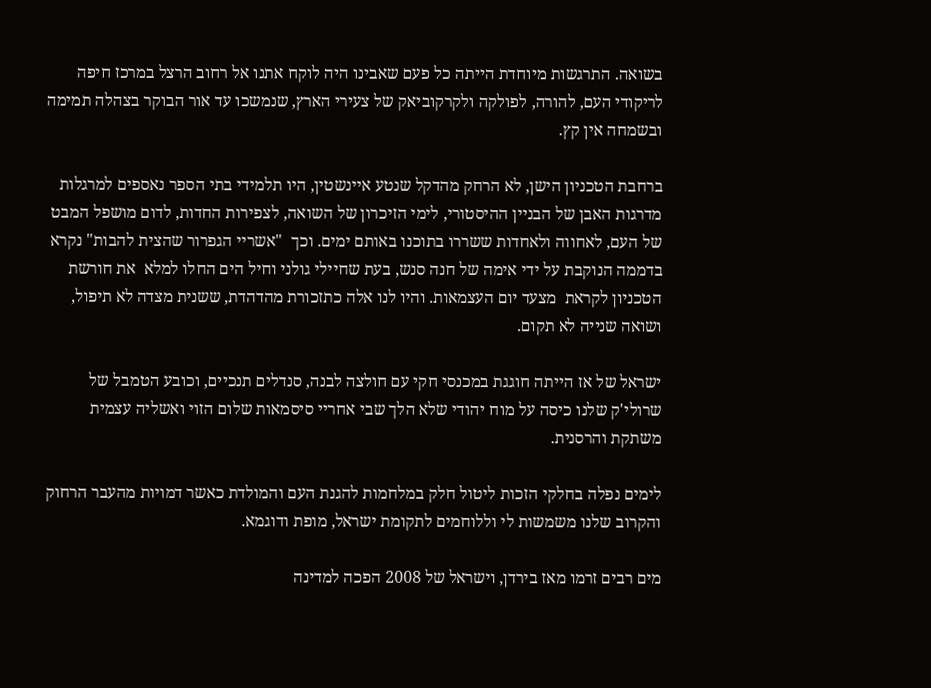בשואה. התרגשות מיוחדת הייתה כל פעם שאבינו היה לוקח אתנו אל רחוב הרצל במרכז חיפה לריקודי העם, להורה, לפולקה ולקרקוביאק של צעירי הארץ, שנמשכו עד אור הבוקר בצהלה תמימה ובשמחה אין קץ.

ברחבת הטכניון הישן, לא הרחק מהדקל שנטע איינשטין, היו תלמידי בתי הספר נאספים למרגלות מדרגות האבן של הבניין ההיסטורי, לימי הזיכרון של השואה, לצפירות החדות, לדום מושפל המבט של העם, לאחווה ולאחדות ששררו בתוכנו באותם ימים. וכך  "אשריי הגפרור שהצית להבות" נקרא בדממה הנוקבת על ידי אימה של חנה סנש, בעת שחיילי גולני וחיל הים החלו למלא  את חורשת הטכניון לקראת  מצעד יום העצמאות. והיו לנו אלה כתזכורת מהדהדת, ששנית מצדה לא תיפול, ושואה שנייה לא תקום.

ישראל של אז הייתה חוגגת במכנסי חקי עם חולצה לבנה, סנדלים תנכיים, וכובע הטמבל של שרולי'ק שלנו כיסה על מוח יהודי שלא הלך שבי אחריי סיסמאות שלום הזוי ואשליה עצמית משתקת והרסנית.

לימים נפלה בחלקי הזכות ליטול חלק במלחמות להגנת העם והמולדת כאשר דמויות מהעבר הרחוק והקרוב שלנו משמשות לי וללוחמים לתקומת ישראל, מופת ודוגמא.

מים רבים זרמו מאז בירדן, וישראל של 2008 הפכה למדינה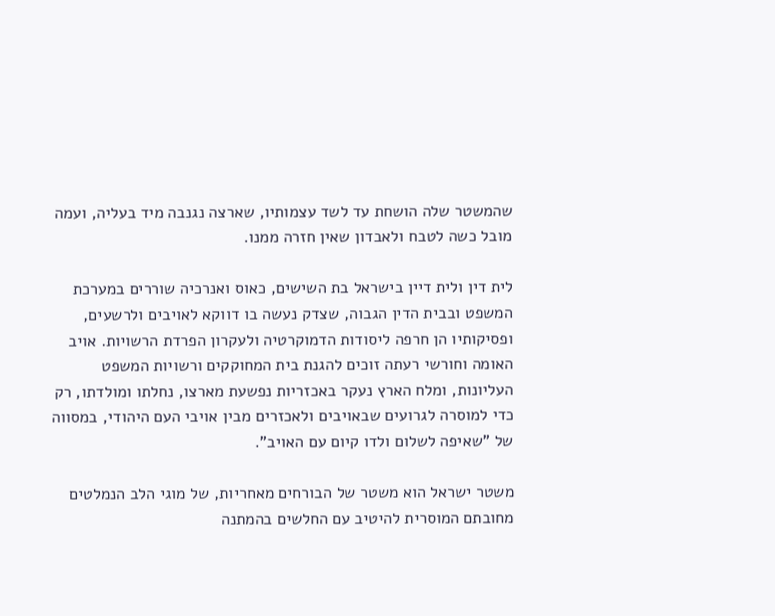שהמשטר שלה הושחת עד לשד עצמותיו, שארצה נגנבה מיד בעליה, ועמה מובל כשה לטבח ולאבדון שאין חזרה ממנו.

לית דין ולית דיין בישראל בת השישים, כאוס ואנרכיה שוררים במערכת המשפט ובבית הדין הגבוה, שצדק נעשה בו דווקא לאויבים ולרשעים, ופסיקותיו הן חרפה ליסודות הדמוקרטיה ולעקרון הפרדת הרשויות. אויב האומה וחורשי רעתה זוכים להגנת בית המחוקקים ורשויות המשפט העליונות, ומלח הארץ נעקר באכזריות נפשעת מארצו, נחלתו ומולדתו, רק כדי למוסרה לגרועים שבאויבים ולאכזרים מבין אויבי העם היהודי, במסווה של "שאיפה לשלום ולדו קיום עם האויב".

משטר ישראל הוא משטר של הבורחים מאחריות, של מוגי הלב הנמלטים מחובתם המוסרית להיטיב עם החלשים בהמתנה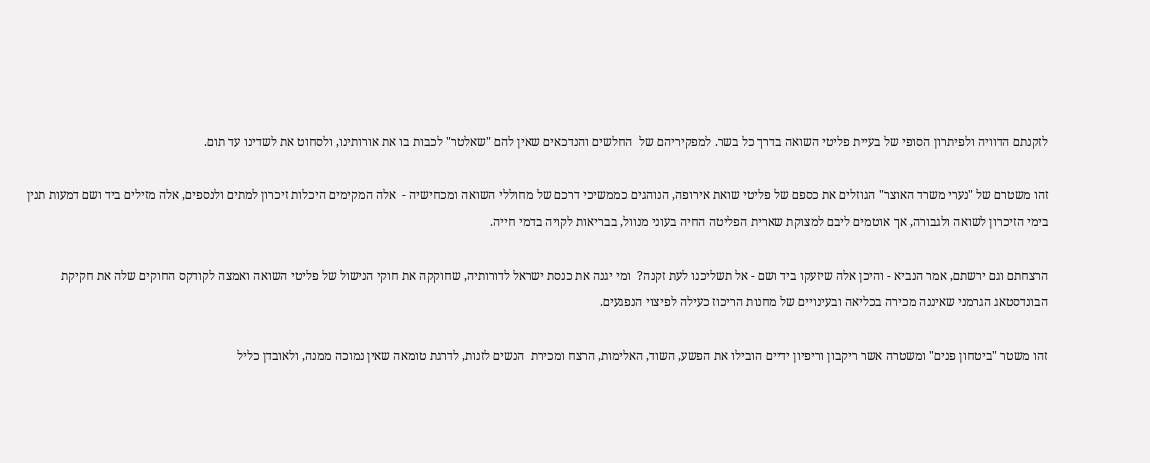לזקנתם הדוויה ולפיתרון הסופי של בעיית פליטי השואה בדרך כל בשר. למפקיריהם של  החלשים והנדכאים שאין להם "שאלטר" לכבות בו את אורותינו, ולסחוט את לשדינו עד תום.

זהו משטרם של "נערי משרד האוצר" הגוזלים את כספם של פליטי שואת אירופה, הנוהגים כממשיכי דרכם של מחוללי השואה ומכחישיה -  אלה המקימים היכלות זיכרון למתים ולנספים, אלה מזילים ביד ושם דמעות תנין בימי הזיכרון לשואה ולגבורה, אך אוטמים ליבם למצוקת שארית הפליטה החיה בעוני מנוול, בבריאות לקויה בדמי חייה.

הרצחתם וגם ירשתם, אמר הנביא - והיכן אלה שיזעקו ביד ושם - אל תשליכנו לעת זקנה?  ומי יגנה את כנסת ישראל לדורותיה, שחוקקה את חוקי הנישול של פליטי השואה ואמצה לקודקס החוקים שלה את חקיקת הבונדסטאג הגרמני שאיננה מכירה בכליאה ובעינויים של מחנות הריכוז כעילה לפיצוי הנפגעים.

זהו משטר "ביטחון פנים" ומשטרה אשר ריקבון וריפיון ידיים הובילו את הפשע, השוד, האלימות, הרצח ומכירת  הנשים לזנות, לדרגת טומאה שאין נמוכה ממנה, ולאובדן כליל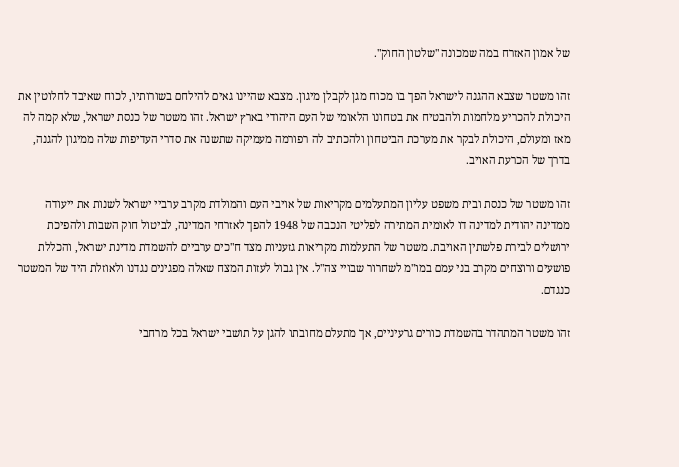של אמון האזרח במה שמכונה "שלטון החוק".

זהו משטר שצבא ההגנה לישראל הפך בו מכוח מגן לקבלן מיגון. מצבא שהיינו גאים להילחם בשורותיו, לכוח שאיבד לחלוטין את היכולת להכריע מלחמות ולהבטיח את בטחונו הלאומי של העם היהודי בארץ ישראל. זהו משטר של כנסת ישראל, שלא קמה לה מאז ומעולם, היכולת לבקר את מערכת הביטחון ולהכתיב לה רפורמה מעמיקה שתשנה את סדרי העדיפות שלה ממיגון להגנה, בדרך של הכרעת האויב.

זהו משטר של כנסת ובית משפט עליון המתעלמים מקריאות של אויבי העם והמולדת מקרב ערביי ישראל לשנות את ייעודה ממדינה יהודית למדינה דו לאומית המתירה לפליטי הנכבה של 1948 להפך לאזרחי המדינה, לביטול חוק השבות ולהפיכת ירושלים לבירת פלשתין האויבת. משטר של התעלמות מקריאות גזעניות מצד ח"כים ערביים להשמדת מדינת ישראל, והכללת פושעים ורוצחים מקרב בני עמם במו"מ לשחרור שבויי צה"ל. אין גבול לעזות המצח שאלה מפגינים נגדנו ולאוזלת היד של המשטר כנגדם.

זהו משטר המתהדר בהשמדת כורים גרעיניים, אך מתעלם מחובתו להגן על תושבי ישראל בכל מרחבי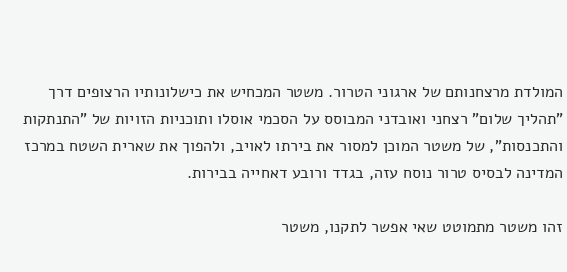המולדת מרצחנותם של ארגוני הטרור. משטר המכחיש את כישלונותיו הרצופים דרך "תהליך שלום" רצחני ואובדני המבוסס על הסכמי אוסלו ותוכניות הזויות של "התנתקות והתכנסות", של משטר המוכן למסור את בירתו לאויב, ולהפוך את שארית השטח במרכז המדינה לבסיס טרור נוסח עזה, בגדד ורובע דאחייה בבירות.

זהו משטר מתמוטט שאי אפשר לתקנו, משטר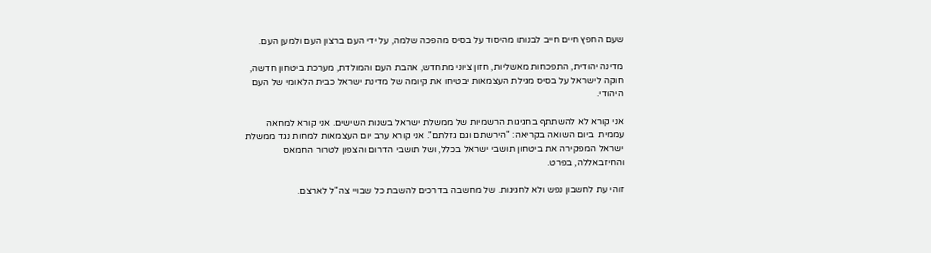שעם החפץ חיים חייב לבנותו מהיסוד על בסיס מהפכה שלמה, על ידי העם ברצון העם ולמען העם.

מדינה יהודית, התפכחות מאשליות, חזון ציוני מתחדש, אהבת העם והמולדת, מערכת ביטחון חדשה, חוקה לישראל על בסיס מגילת העצמאות יבטיחו את קיומה של מדינת ישראל כבית הלאומי של העם היהודי.

אני קורא לא להשתתף בחגיגות הרשמיות של ממשלת ישראל בשנות השישים. אני קורא למחאה עממית  ביום השואה בקריאה: "הירשתם וגם גזלתם". אני קורא ערב יום העצמאות למחות נגד ממשלת ישראל המפקירה את ביטחון תושבי ישראל בכלל, ושל תושבי הדרום והצפון לטרור החמאס והחיזבאללה, בפרט.

זוהי עת לחשבון נפש ולא לחגיגות. של מחשבה בדרכים להשבת כל שבויי צה"ל לארצם.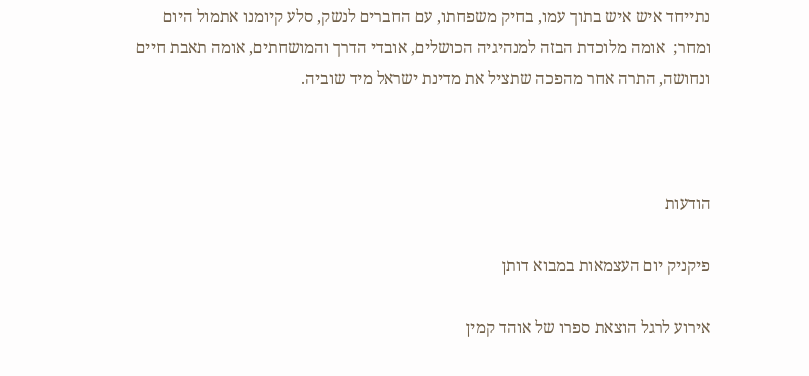נתייחד איש איש בתוך עמו, בחיק משפחתו, עם החברים לנשק, סלע קיומנו אתמול היום ומחר;  אומה מלוכדת הבזה למנהיגיה הכושלים, אובדי הדרך והמושחתים, אומה תאבת חיים ונחושה, התרה אחר מהפכה שתציל את מדינת ישראל מיד שוביה.



הודעות

פיקניק יום העצמאות במבוא דותן

אירוע לרגל הוצאת ספרו של אוהד קמין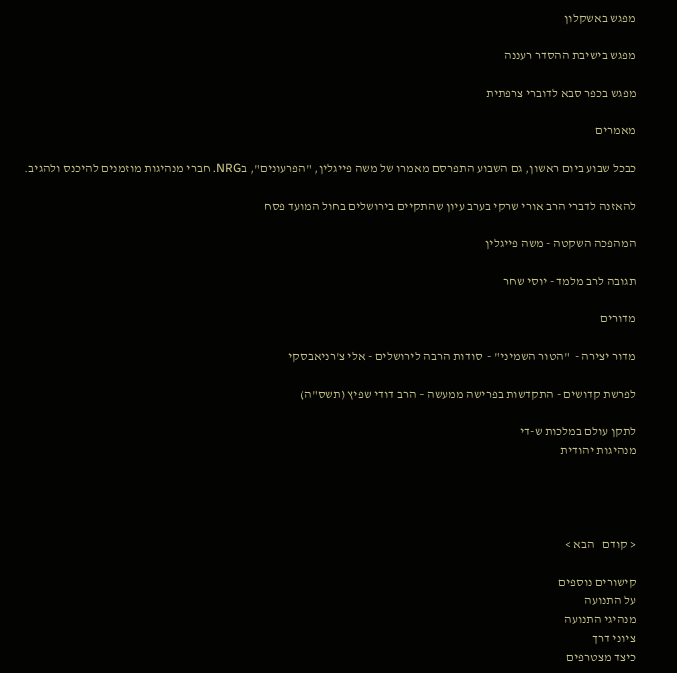מפגש באשקלון

מפגש בישיבת ההסדר רעננה

מפגש בכפר סבא לדוברי צרפתית

מאמרים

כבכל שבוע ביום ראשון, גם השבוע התפרסם מאמרו של משה פייגלין, "הפרעונים", בNRG. חברי מנהיגות מוזמנים להיכנס ולהגיב.

להאזנה לדברי הרב אורי שרקי בערב עיון שהתקיים בירושלים בחול המועד פסח

המהפכה השקטה - משה פייגלין

תגובה לרב מלמד - יוסי שחר

מדורים

מדור יצירה -  "הטור השמיני" -  סודות הרבה לירושלים - אלי צ'רניאבסקי

לפרשת קדושים - התקדשות בפרישה ממעשה – הרב דודי שפיץ (תשס"ה)

לתקן עולם במלכות ש-די
מנהיגות יהודית




< קודם   הבא >

קישורים נוספים
על התנועה
מנהיגי התנועה
ציוני דרך
כיצד מצטרפים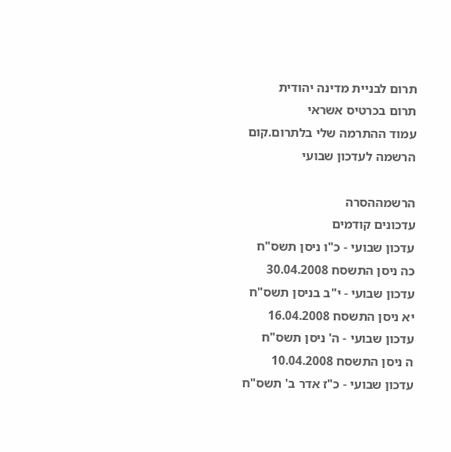תרום לבניית מדינה יהודית
תרום בכרטיס אשראי
עמוד ההתרמה שלי בלתרום.קום
הרשמה לעדכון שבועי

הרשמההסרה
עדכונים קודמים
עדכון שבועי - כ"ו ניסן תשס"ח
כה ניסן התשסח 30.04.2008
עדכון שבועי - י"ב בניסן תשס"ח
יא ניסן התשסח 16.04.2008
עדכון שבועי - ה' ניסן תשס"ח
ה ניסן התשסח 10.04.2008
עדכון שבועי - כ"ז אדר ב' תשס"ח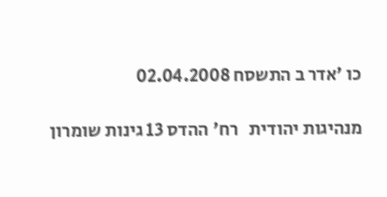כו 'אדר ב התשסח 02.04.2008

מנהיגות יהודית   רח' ההדס 13 גינות שומרון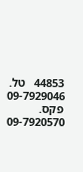44853   טל. 09-7929046   פקס. 09-7920570